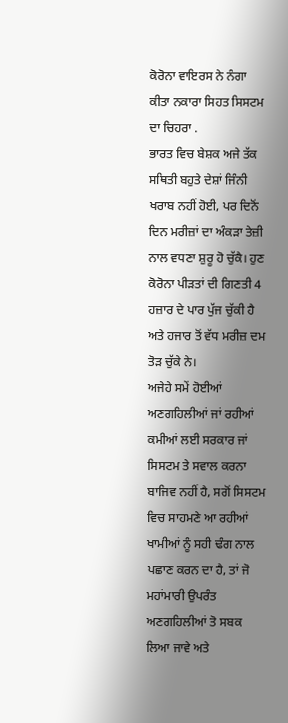ਕੋਰੋਨਾ ਵਾਇਰਸ ਨੇ ਨੰਗਾ ਕੀਤਾ ਨਕਾਰਾ ਸਿਹਤ ਸਿਸਟਮ ਦਾ ਚਿਹਰਾ .
ਭਾਰਤ ਵਿਚ ਬੇਸ਼ਕ ਅਜੇ ਤੱਕ ਸਥਿਤੀ ਬਹੁਤੇ ਦੇਸ਼ਾਂ ਜਿੰਨੀ ਖਰਾਬ ਨਹੀਂ ਹੋਈ, ਪਰ ਦਿਨੋਂ ਦਿਨ ਮਰੀਜ਼ਾਂ ਦਾ ਅੰਕੜਾ ਤੇਜ਼ੀ ਨਾਲ ਵਧਣਾ ਸ਼ੁਰੂ ਹੋ ਚੁੱਕੈ। ਹੁਣ ਕੋਰੋਨਾ ਪੀੜਤਾਂ ਦੀ ਗਿਣਤੀ 4 ਹਜ਼ਾਰ ਦੇ ਪਾਰ ਪੁੱਜ ਚੁੱਕੀ ਹੈ ਅਤੇ ਹਜਾਰ ਤੋਂ ਵੱਧ ਮਰੀਜ਼ ਦਮ ਤੋੜ ਚੁੱਕੇ ਨੇ।
ਅਜੇਹੇ ਸਮੇਂ ਹੋਈਆਂ ਅਣਗਹਿਲੀਆਂ ਜਾਂ ਰਹੀਆਂ ਕਮੀਆਂ ਲਈ ਸਰਕਾਰ ਜਾਂ ਸਿਸਟਮ ਤੇ ਸਵਾਲ ਕਰਨਾ ਬਾਜਿਵ ਨਹੀਂ ਹੈ, ਸਗੋਂ ਸਿਸਟਮ ਵਿਚ ਸਾਹਮਣੇ ਆ ਰਹੀਆਂ ਖਾਮੀਆਂ ਨੂੰ ਸਹੀ ਢੰਗ ਨਾਲ ਪਛਾਣ ਕਰਨ ਦਾ ਹੈ, ਤਾਂ ਜੋ ਮਹਾਂਮਾਰੀ ਉਪਰੰਤ ਅਣਗਹਿਲੀਆਂ ਤੋ ਸਬਕ ਲਿਆ ਜਾਵੇ ਅਤੇ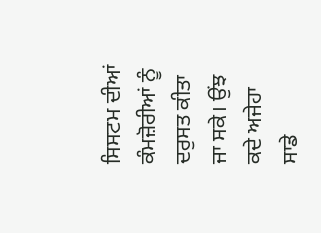ਸਿਸਟਮ ਦੀਆਂ ਕੰਮਜ਼ੋਰੀਆਂ ਨੂੰ ਦਰੁਸਤ ਕੀਤਾ ਜਾ ਸਕੇ। ਉਂਝ ਕਦੇ ਅਜੇਹਾ ਸਾਡੇ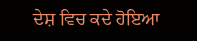ਦੇਸ਼ ਵਿਚ ਕਦੇ ਹੋਇਆ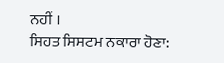ਨਹੀਂ ।
ਸਿਹਤ ਸਿਸਟਮ ਨਕਾਰਾ ਹੋਣਾ: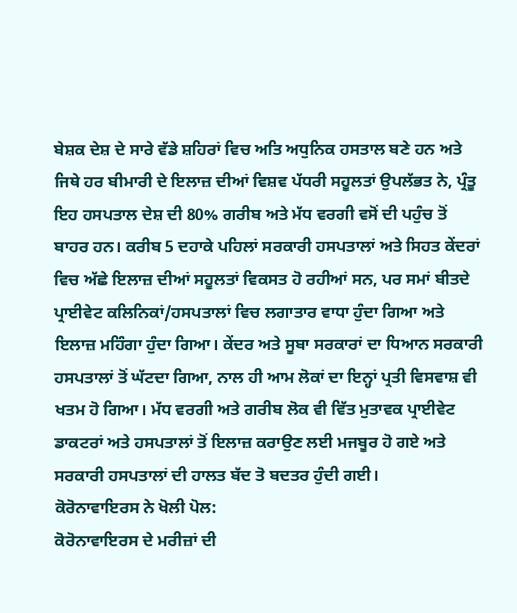ਬੇਸ਼ਕ ਦੇਸ਼ ਦੇ ਸਾਰੇ ਵੱਡੇ ਸ਼ਹਿਰਾਂ ਵਿਚ ਅਤਿ ਅਧੁਨਿਕ ਹਸਤਾਲ ਬਣੇ ਹਨ ਅਤੇ ਜਿਥੇ ਹਰ ਬੀਮਾਰੀ ਦੇ ਇਲਾਜ਼ ਦੀਆਂ ਵਿਸ਼ਵ ਪੱਧਰੀ ਸਹੂਲਤਾਂ ਉਪਲੱਭਤ ਨੇ, ਪ੍ਰੰਤੂ ਇਹ ਹਸਪਤਾਲ ਦੇਸ਼ ਦੀ 80% ਗਰੀਬ ਅਤੇ ਮੱਧ ਵਰਗੀ ਵਸੋਂ ਦੀ ਪਹੁੰਚ ਤੋਂ ਬਾਹਰ ਹਨ। ਕਰੀਬ 5 ਦਹਾਕੇ ਪਹਿਲਾਂ ਸਰਕਾਰੀ ਹਸਪਤਾਲਾਂ ਅਤੇ ਸਿਹਤ ਕੇਂਦਰਾਂ ਵਿਚ ਅੱਛੇ ਇਲਾਜ਼ ਦੀਆਂ ਸਹੂਲਤਾਂ ਵਿਕਸਤ ਹੋ ਰਹੀਆਂ ਸਨ, ਪਰ ਸਮਾਂ ਬੀਤਦੇ ਪ੍ਰਾਈਵੇਟ ਕਲਿਨਿਕਾਂ/ਹਸਪਤਾਲਾਂ ਵਿਚ ਲਗਾਤਾਰ ਵਾਧਾ ਹੁੰਦਾ ਗਿਆ ਅਤੇ ਇਲਾਜ਼ ਮਹਿੰਗਾ ਹੁੰਦਾ ਗਿਆ। ਕੇਂਦਰ ਅਤੇ ਸੂਬਾ ਸਰਕਾਰਾਂ ਦਾ ਧਿਆਨ ਸਰਕਾਰੀ ਹਸਪਤਾਲਾਂ ਤੋਂ ਘੱਟਦਾ ਗਿਆ, ਨਾਲ ਹੀ ਆਮ ਲੋਕਾਂ ਦਾ ਇਨ੍ਹਾਂ ਪ੍ਰਤੀ ਵਿਸਵਾਸ਼ ਵੀ ਖਤਮ ਹੋ ਗਿਆ। ਮੱਧ ਵਰਗੀ ਅਤੇ ਗਰੀਬ ਲੋਕ ਵੀ ਵਿੱਤ ਮੁਤਾਵਕ ਪ੍ਰਾਈਵੇਟ ਡਾਕਟਰਾਂ ਅਤੇ ਹਸਪਤਾਲਾਂ ਤੋਂ ਇਲਾਜ਼ ਕਰਾਉਣ ਲਈ ਮਜਬੂਰ ਹੋ ਗਏ ਅਤੇ ਸਰਕਾਰੀ ਹਸਪਤਾਲਾਂ ਦੀ ਹਾਲਤ ਬੱਦ ਤੋ ਬਦਤਰ ਹੁੰਦੀ ਗਈ।
ਕੋਰੋਨਾਵਾਇਰਸ ਨੇ ਖੋਲੀ ਪੋਲ:
ਕੋਰੋਨਾਵਾਇਰਸ ਦੇ ਮਰੀਜ਼ਾਂ ਦੀ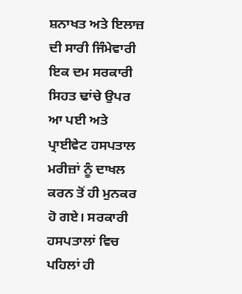ਸ਼ਨਾਖਤ ਅਤੇ ਇਲਾਜ਼ ਦੀ ਸਾਰੀ ਜਿੰਮੇਵਾਰੀ ਇਕ ਦਮ ਸਰਕਾਰੀ ਸਿਹਤ ਢਾਂਚੇ ਉਪਰ ਆ ਪਈ ਅਤੇ ਪ੍ਰਾਈਵੇਟ ਹਸਪਤਾਲ ਮਰੀਜ਼ਾਂ ਨੂੰ ਦਾਖਲ ਕਰਨ ਤੋਂ ਹੀ ਮੁਨਕਰ ਹੋ ਗਏ। ਸਰਕਾਰੀ ਹਸਪਤਾਲਾਂ ਵਿਚ ਪਹਿਲਾਂ ਹੀ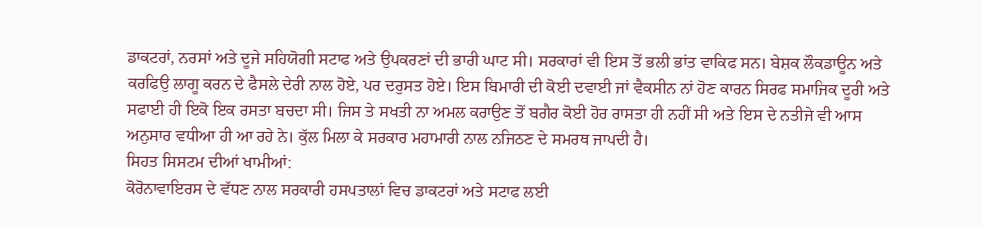ਡਾਕਟਰਾਂ, ਨਰਸਾਂ ਅਤੇ ਦੂਜੇ ਸਹਿਯੋਗੀ ਸਟਾਫ ਅਤੇ ਉਪਕਰਣਾਂ ਦੀ ਭਾਰੀ ਘਾਟ ਸੀ। ਸਰਕਾਰਾਂ ਵੀ ਇਸ ਤੋਂ ਭਲੀ ਭਾਂਤ ਵਾਕਿਫ ਸਨ। ਬੇਸ਼ਕ ਲੌਕਡਾਊਨ ਅਤੇ ਕਰਫਿਉ ਲਾਗੂ ਕਰਨ ਦੇ ਫੈਸਲੇ ਦੇਰੀ ਨਾਲ ਹੋਏ, ਪਰ ਦਰੁਸਤ ਹੋਏ। ਇਸ ਬਿਮਾਰੀ ਦੀ ਕੋਈ ਦਵਾਈ ਜਾਂ ਵੈਕਸੀਨ ਨਾਂ ਹੋਣ ਕਾਰਨ ਸਿਰਫ ਸਮਾਜਿਕ ਦੂਰੀ ਅਤੇ ਸਫਾਈ ਹੀ ਇਕੋ ਇਕ ਰਸਤਾ ਬਚਦਾ ਸੀ। ਜਿਸ ਤੇ ਸਖਤੀ ਨਾ ਅਮਲ ਕਰਾਉਣ ਤੋਂ ਬਗੈਰ ਕੋਈ ਹੋਰ ਰਾਸਤਾ ਹੀ ਨਹੀਂ ਸੀ ਅਤੇ ਇਸ ਦੇ ਨਤੀਜੇ ਵੀ ਆਸ ਅਨੁਸਾਰ ਵਧੀਆ ਹੀ ਆ ਰਹੇ ਨੇ। ਕੁੱਲ ਮਿਲਾ ਕੇ ਸਰਕਾਰ ਮਹਾਮਾਰੀ ਨਾਲ ਨਜਿਠਣ ਦੇ ਸਮਰਥ ਜਾਪਦੀ ਹੈ।
ਸਿਹਤ ਸਿਸਟਮ ਦੀਆਂ ਖਾਮੀਆਂ:
ਕੋਰੋਨਾਵਾਇਰਸ ਦੇ ਵੱਧਣ ਨਾਲ ਸਰਕਾਰੀ ਹਸਪਤਾਲਾਂ ਵਿਚ ਡਾਕਟਰਾਂ ਅਤੇ ਸਟਾਫ ਲਈ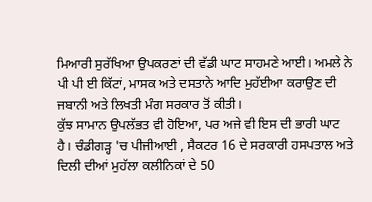ਮਿਆਰੀ ਸੁਰੱਖਿਆ ਉਪਕਰਣਾਂ ਦੀ ਵੱਡੀ ਘਾਟ ਸਾਹਮਣੇ ਆਈ। ਅਮਲੇ ਨੇ ਪੀ ਪੀ ਈ ਕਿੱਟਾਂ, ਮਾਸਕ ਅਤੇ ਦਸਤਾਨੇ ਆਦਿ ਮੁਹੱਈਆ ਕਰਾਉਣ ਦੀ ਜਬਾਨੀ ਅਤੇ ਲਿਖਤੀ ਮੰਗ ਸਰਕਾਰ ਤੋਂ ਕੀਤੀ।
ਕੁੱਝ ਸਾਮਾਨ ਉਪਲੱਭਤ ਵੀ ਹੋਇਆ, ਪਰ ਅਜੇ ਵੀ ਇਸ ਦੀ ਭਾਰੀ ਘਾਟ ਹੈ। ਚੰਡੀਗੜ੍ਹ 'ਚ ਪੀਜੀਆਈ , ਸੈਕਟਰ 16 ਦੇ ਸਰਕਾਰੀ ਹਸਪਤਾਲ ਅਤੇ ਦਿਲੀ ਦੀਆਂ ਮੁਹੱਲਾ ਕਲੀਨਿਕਾਂ ਦੇ 50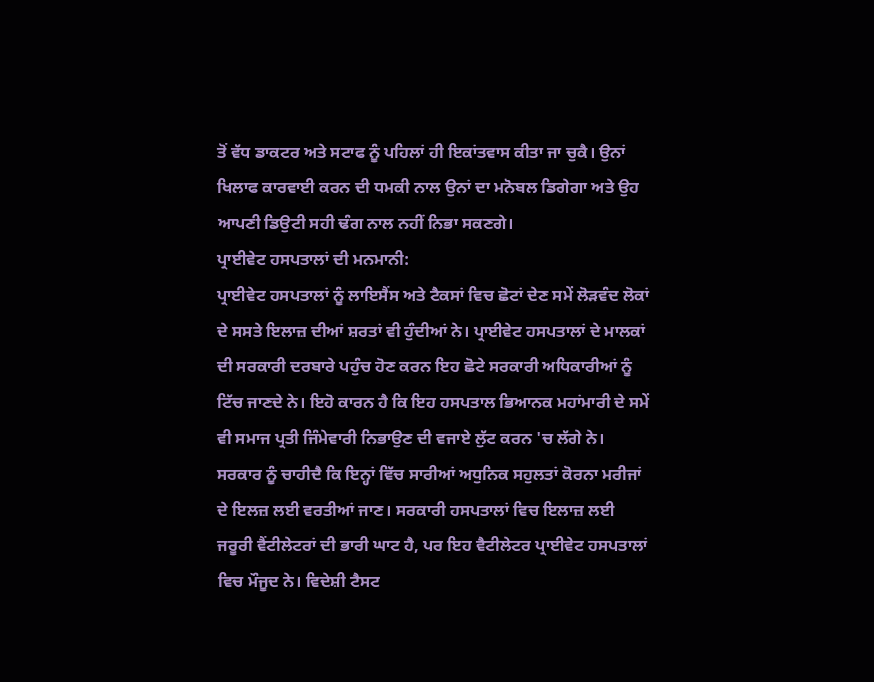ਤੋਂ ਵੱਧ ਡਾਕਟਰ ਅਤੇ ਸਟਾਫ ਨੂੰ ਪਹਿਲਾਂ ਹੀ ਇਕਾਂਤਵਾਸ ਕੀਤਾ ਜਾ ਚੁਕੈ। ਉਨਾਂ ਖਿਲਾਫ ਕਾਰਵਾਈ ਕਰਨ ਦੀ ਧਮਕੀ ਨਾਲ ਉਨਾਂ ਦਾ ਮਨੋਬਲ ਡਿਗੇਗਾ ਅਤੇ ਉਹ ਆਪਣੀ ਡਿਉਟੀ ਸਹੀ ਢੰਗ ਨਾਲ ਨਹੀਂ ਨਿਭਾ ਸਕਣਗੇ।
ਪ੍ਰਾਈਵੇਟ ਹਸਪਤਾਲਾਂ ਦੀ ਮਨਮਾਨੀ:
ਪ੍ਰਾਈਵੇਟ ਹਸਪਤਾਲਾਂ ਨੂੰ ਲਾਇਸੈਂਸ ਅਤੇ ਟੈਕਸਾਂ ਵਿਚ ਛੋਟਾਂ ਦੇਣ ਸਮੇਂ ਲੋੜਵੰਦ ਲੋਕਾਂ ਦੇ ਸਸਤੇ ਇਲਾਜ਼ ਦੀਆਂ ਸ਼ਰਤਾਂ ਵੀ ਹੁੰਦੀਆਂ ਨੇ। ਪ੍ਰਾਈਵੇਟ ਹਸਪਤਾਲਾਂ ਦੇ ਮਾਲਕਾਂ ਦੀ ਸਰਕਾਰੀ ਦਰਬਾਰੇ ਪਹੁੰਚ ਹੋਣ ਕਰਨ ਇਹ ਛੋਟੇ ਸਰਕਾਰੀ ਅਧਿਕਾਰੀਆਂ ਨੂੰ ਟਿੱਚ ਜਾਣਦੇ ਨੇ। ਇਹੋ ਕਾਰਨ ਹੈ ਕਿ ਇਹ ਹਸਪਤਾਲ ਭਿਆਨਕ ਮਹਾਂਮਾਰੀ ਦੇ ਸਮੇਂ ਵੀ ਸਮਾਜ ਪ੍ਰਤੀ ਜਿੰਮੇਵਾਰੀ ਨਿਭਾਉਣ ਦੀ ਵਜਾਏ ਲੁੱਟ ਕਰਨ 'ਚ ਲੱਗੇ ਨੇ। ਸਰਕਾਰ ਨੂੰ ਚਾਹੀਦੈ ਕਿ ਇਨ੍ਹਾਂ ਵਿੱਚ ਸਾਰੀਆਂ ਅਧੁਨਿਕ ਸਹੁਲਤਾਂ ਕੋਰਨਾ ਮਰੀਜਾਂ ਦੇ ਇਲਜ਼ ਲਈ ਵਰਤੀਆਂ ਜਾਣ। ਸਰਕਾਰੀ ਹਸਪਤਾਲਾਂ ਵਿਚ ਇਲਾਜ਼ ਲਈ ਜਰੂਰੀ ਵੈਂਟੀਲੇਟਰਾਂ ਦੀ ਭਾਰੀ ਘਾਟ ਹੈ, ਪਰ ਇਹ ਵੈਟੀਲੇਟਰ ਪ੍ਰਾਈਵੇਟ ਹਸਪਤਾਲਾਂ ਵਿਚ ਮੌਜੂਦ ਨੇ। ਵਿਦੇਸ਼ੀ ਟੈਸਟ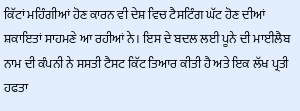ਕਿੱਟਾਂ ਮਹਿੰਗੀਆਂ ਹੋਣ ਕਾਰਨ ਵੀ ਦੇਸ਼ ਵਿਚ ਟੈਸਟਿੰਗ ਘੱਟ ਹੋਣ ਦੀਆਂ ਸ਼ਕਾਇਤਾਂ ਸਾਹਮਣੇ ਆ ਰਹੀਆਂ ਨੇ। ਇਸ ਦੇ ਬਦਲ ਲਈ ਪੂਨੇ ਦੀ ਮਾਈਲੈਬ ਨਾਮ ਦੀ ਕੰਪਨੀ ਨੇ ਸਸਤੀ ਟੈਸਟ ਕਿੱਟ ਤਿਆਰ ਕੀਤੀ ਹੈ ਅਤੇ ਇਕ ਲੱਖ ਪ੍ਰਤੀ ਹਫਤਾ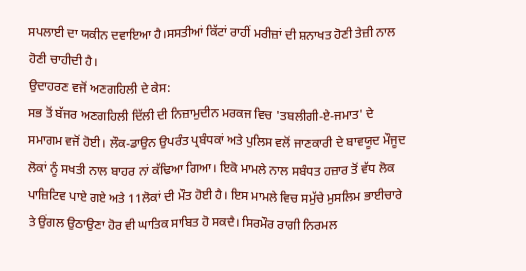ਸਪਲਾਈ ਦਾ ਯਕੀਨ ਦਵਾਇਆ ਹੈ।ਸਸਤੀਆਂ ਕਿੱਟਾਂ ਰਾਹੀਂ ਮਰੀਜ਼ਾਂ ਦੀ ਸ਼ਨਾਖਤ ਹੋਣੀ ਤੇਜ਼ੀ ਨਾਲ ਹੋਣੀ ਚਾਹੀਦੀ ਹੈ।
ਉਦਾਹਰਣ ਵਜੋਂ ਅਣਗਹਿਲੀ ਦੇ ਕੇਸ:
ਸਭ ਤੋਂ ਬੱਜਰ ਅਣਗਹਿਲੀ ਦਿੱਲੀ ਦੀ ਨਿਜ਼ਾਮੁਦੀਨ ਮਰਕਜ ਵਿਚ 'ਤਬਲੀਗੀ-ਏ-ਜਮਾਤ' ਦੇ ਸਮਾਗਮ ਵਜੋਂ ਹੋਈ। ਲੌਕ-ਡਾਉਨ ਉਪਰੰਤ ਪ੍ਰਬੰਧਕਾਂ ਅਤੇ ਪੁਲਿਸ ਵਲੋਂ ਜਾਣਕਾਰੀ ਦੇ ਬਾਵਯੂਦ ਮੌਜੂਦ ਲੋਕਾਂ ਨੂੰ ਸਖਤੀ ਨਾਲ ਬਾਹਰ ਨਾਂ ਕੱਢਿਆ ਗਿਆ। ਇਕੋ ਮਾਮਲੇ ਨਾਲ ਸਬੰਧਤ ਹਜ਼ਾਰ ਤੋਂ ਵੱਧ ਲੋਕ ਪਾਜ਼ਿਟਿਵ ਪਾਏ ਗਏ ਅਤੇ 11ਲੋਕਾਂ ਦੀ ਮੌਤ ਹੋਈ ਹੈ। ਇਸ ਮਾਮਲੇ ਵਿਚ ਸਮੁੱਚੇ ਮੁਸਲਿਮ ਭਾਈਚਾਰੇ ਤੇ ਉਂਗਲ ਉਠਾਉਣਾ ਹੋਰ ਵੀ ਘਾਤਿਕ ਸਾਬਿਤ ਹੋ ਸਕਦੈ। ਸਿਰਮੌਰ ਰਾਗੀ ਨਿਰਮਲ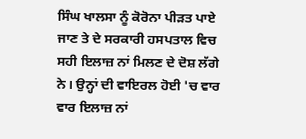ਸਿੰਘ ਖਾਲਸਾ ਨੂੰ ਕੋਰੋਨਾ ਪੀੜਤ ਪਾਏ ਜਾਣ ਤੇ ਦੇ ਸਰਕਾਰੀ ਹਸਪਤਾਲ ਵਿਚ ਸਹੀ ਇਲਾਜ਼ ਨਾਂ ਮਿਲਣ ਦੇ ਦੋਸ਼ ਲੱਗੇ ਨੇ। ਉਨ੍ਹਾਂ ਦੀ ਵਾਇਰਲ ਹੋਈ 'ਚ ਵਾਰ ਵਾਰ ਇਲਾਜ਼ ਨਾਂ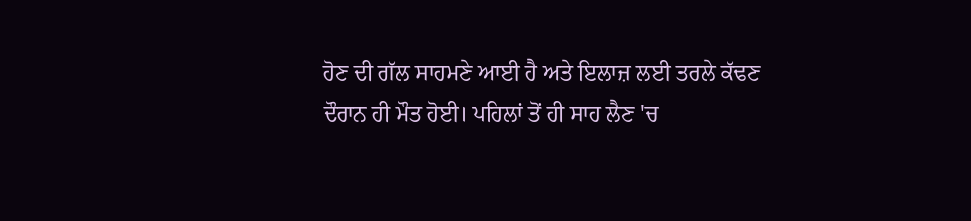ਹੋਣ ਦੀ ਗੱਲ ਸਾਹਮਣੇ ਆਈ ਹੈ ਅਤੇ ਇਲਾਜ਼ ਲਈ ਤਰਲੇ ਕੱਢਣ ਦੌਰਾਨ ਹੀ ਮੌਤ ਹੋਈ। ਪਹਿਲਾਂ ਤੋਂ ਹੀ ਸਾਹ ਲੈਣ 'ਚ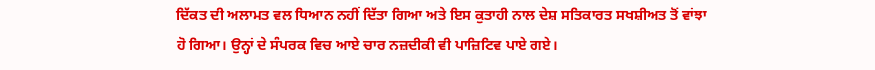ਦਿੱਕਤ ਦੀ ਅਲਾਮਤ ਵਲ ਧਿਆਨ ਨਹੀਂ ਦਿੱਤਾ ਗਿਆ ਅਤੇ ਇਸ ਕੁਤਾਹੀ ਨਾਲ ਦੇਸ਼ ਸਤਿਕਾਰਤ ਸਖਸ਼ੀਅਤ ਤੋਂ ਵਾਂਝਾ ਹੋ ਗਿਆ। ਉਨ੍ਹਾਂ ਦੇ ਸੰਪਰਕ ਵਿਚ ਆਏ ਚਾਰ ਨਜ਼ਦੀਕੀ ਵੀ ਪਾਜ਼ਿਟਿਵ ਪਾਏ ਗਏ।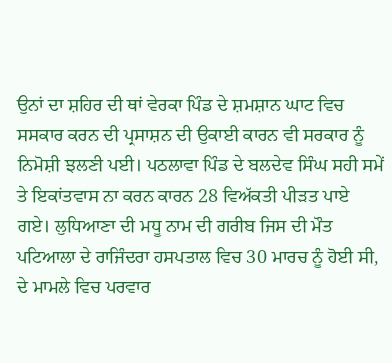ਉਨਾਂ ਦਾ ਸ਼ਹਿਰ ਦੀ ਥਾਂ ਵੇਰਕਾ ਪਿੰਡ ਦੇ ਸ਼ਮਸ਼ਾਨ ਘਾਟ ਵਿਚ ਸਸਕਾਰ ਕਰਨ ਦੀ ਪ੍ਰਸਾਸ਼ਨ ਦੀ ਉਕਾਈ ਕਾਰਨ ਵੀ ਸਰਕਾਰ ਨੂੰ ਨਿਮੋਸ਼ੀ ਝਲਣੀ ਪਈ। ਪਠਲਾਵਾ ਪਿੰਡ ਦੇ ਬਲਦੇਵ ਸਿੰਘ ਸਹੀ ਸਮੇਂ ਤੇ ਇਕਾਂਤਵਾਸ ਨਾ ਕਰਨ ਕਾਰਨ 28 ਵਿਅੱਕਤੀ ਪੀੜਤ ਪਾਏ ਗਏ। ਲੁਧਿਆਣਾ ਦੀ ਮਧੂ ਨਾਮ ਦੀ ਗਰੀਬ ਜਿਸ ਦੀ ਮੌਤ ਪਟਿਆਲਾ ਦੇ ਰਾਜਿੰਦਰਾ ਹਸਪਤਾਲ ਵਿਚ 30 ਮਾਰਚ ਨੂੰ ਹੋਈ ਸੀ, ਦੇ ਮਾਮਲੇ ਵਿਚ ਪਰਵਾਰ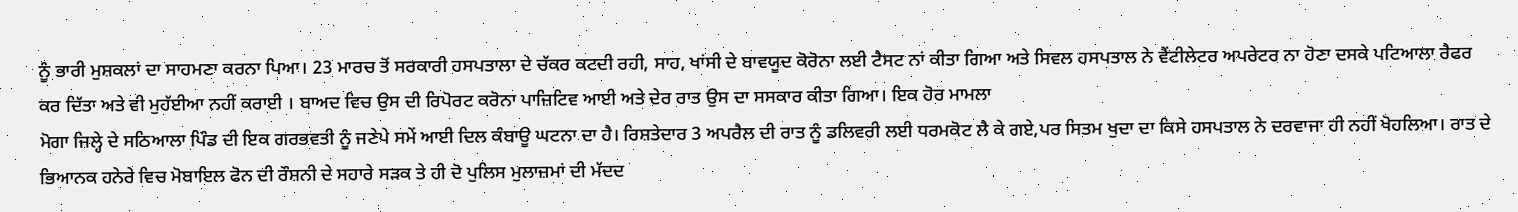ਨੂੰ ਭਾਰੀ ਮੁਸ਼ਕਲਾਂ ਦਾ ਸਾਹਮਣਾ ਕਰਨਾ ਪਿਆ। 23 ਮਾਰਚ ਤੋਂ ਸਰਕਾਰੀ ਹਸਪਤਾਲਾ ਦੇ ਚੱਕਰ ਕਟਦੀ ਰਹੀ, ਸਾਹ, ਖਾਂਸੀ ਦੇ ਬਾਵਯੂਦ ਕੋਰੋਨਾ ਲਈ ਟੈਸਟ ਨਾਂ ਕੀਤਾ ਗਿਆ ਅਤੇ ਸਿਵਲ ਹਸਪਤਾਲ ਨੇ ਵੈਂਟੀਲੇਟਰ ਅਪਰੇਟਰ ਨਾ ਹੋਣਾ ਦਸਕੇ ਪਟਿਆਲਾ ਰੈਫਰ ਕਰ ਦਿੱਤਾ ਅਤੇ ਵੀ ਮੁਹੱਈਆ ਨਹੀਂ ਕਰਾਈ । ਬਾਅਦ ਵਿਚ ਉਸ ਦੀ ਰਿਪੋਰਟ ਕਰੋਨਾ ਪਾਜ਼ਿਟਿਵ ਆਈ ਅਤੇ ਦੇਰ ਰਾਤ ਉਸ ਦਾ ਸਸਕਾਰ ਕੀਤਾ ਗਿਆ। ਇਕ ਹੋਰ ਮਾਮਲਾ
ਮੋਗਾ ਜਿਲ੍ਹੇ ਦੇ ਸਠਿਆਲਾ ਪਿੰਡ ਦੀ ਇਕ ਗਰਭਵਤੀ ਨੂੰ ਜਣੇਪੇ ਸਮੇਂ ਆਈ ਦਿਲ ਕੰਬਾਊ ਘਟਨਾ ਦਾ ਹੈ। ਰਿਸ਼ਤੇਦਾਰ 3 ਅਪਰੈਲ ਦੀ ਰਾਤ ਨੂੰ ਡਲਿਵਰੀ ਲਈ ਧਰਮਕੋਟ ਲੈ ਕੇ ਗਏ,ਪਰ ਸਿਤਮ ਖੁਦਾ ਦਾ ਕਿਸੇ ਹਸਪਤਾਲ ਨੇ ਦਰਵਾਜਾ ਹੀ ਨਹੀਂ ਖੋਹਲਿਆ। ਰਾਤ ਦੇ ਭਿਆਨਕ ਹਨੇਰੇ ਵਿਚ ਮੋਬਾਇਲ ਫੋਨ ਦੀ ਰੌਸ਼ਨੀ ਦੇ ਸਹਾਰੇ ਸੜਕ ਤੇ ਹੀ ਦੋ ਪੁਲਿਸ ਮੁਲਾਜ਼ਮਾਂ ਦੀ ਮੱਦਦ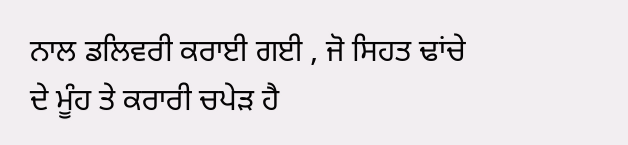ਨਾਲ ਡਲਿਵਰੀ ਕਰਾਈ ਗਈ , ਜੋ ਸਿਹਤ ਢਾਂਚੇ ਦੇ ਮੂੰਹ ਤੇ ਕਰਾਰੀ ਚਪੇੜ ਹੈ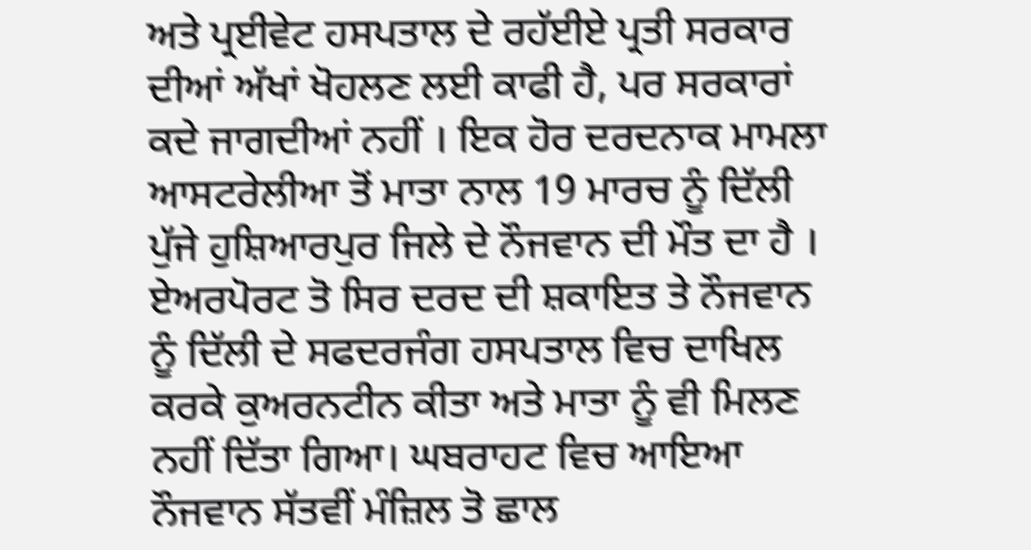ਅਤੇ ਪ੍ਰਈਵੇਟ ਹਸਪਤਾਲ ਦੇ ਰਹੱਈਏ ਪ੍ਰਤੀ ਸਰਕਾਰ ਦੀਆਂ ਅੱਖਾਂ ਖੋਹਲਣ ਲਈ ਕਾਫੀ ਹੈ, ਪਰ ਸਰਕਾਰਾਂ ਕਦੇ ਜਾਗਦੀਆਂ ਨਹੀਂ । ਇਕ ਹੋਰ ਦਰਦਨਾਕ ਮਾਮਲਾ
ਆਸਟਰੇਲੀਆ ਤੋਂ ਮਾਤਾ ਨਾਲ 19 ਮਾਰਚ ਨੂੰ ਦਿੱਲੀ ਪੁੱਜੇ ਹੁਸ਼ਿਆਰਪੁਰ ਜਿਲੇ ਦੇ ਨੌਜਵਾਨ ਦੀ ਮੌਤ ਦਾ ਹੈ । ਏਅਰਪੋਰਟ ਤੋ ਸਿਰ ਦਰਦ ਦੀ ਸ਼ਕਾਇਤ ਤੇ ਨੌਜਵਾਨ ਨੂੰ ਦਿੱਲੀ ਦੇ ਸਫਦਰਜੰਗ ਹਸਪਤਾਲ ਵਿਚ ਦਾਖਿਲ ਕਰਕੇ ਕੁਅਰਨਟੀਨ ਕੀਤਾ ਅਤੇ ਮਾਤਾ ਨੂੰ ਵੀ ਮਿਲਣ ਨਹੀਂ ਦਿੱਤਾ ਗਿਆ। ਘਬਰਾਹਟ ਵਿਚ ਆਇਆ ਨੌਜਵਾਨ ਸੱਤਵੀਂ ਮੰਜ਼ਿਲ ਤੋ ਛਾਲ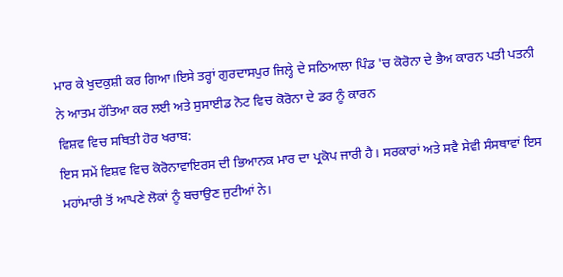ਮਾਰ ਕੇ ਖੁਦਕੁਸ਼ੀ ਕਰ ਗਿਆ।ਇਸੇ ਤਰ੍ਹਾਂ ਗੁਰਦਾਸਪੁਰ ਜਿਲ੍ਹੇ ਦੇ ਸਠਿਆਲਾ ਪਿੰਡ 'ਚ ਕੋਰੋਨਾ ਦੇ ਭੈਅ ਕਾਰਨ ਪਤੀ ਪਤਨੀ ਨੇ ਆਤਮ ਹੱਤਿਆ ਕਰ ਲਈ ਅਤੇ ਸੁਸਾਈਡ ਨੋਟ ਵਿਚ ਕੋਰੋਨਾ ਦੇ ਡਰ ਨੂੰ ਕਾਰਨ
ਵਿਸ਼ਵ ਵਿਚ ਸਥਿਤੀ ਹੋਰ ਖਰਾਬ:
ਇਸ ਸਮੇਂ ਵਿਸ਼ਵ ਵਿਚ ਕੋਰੋਨਾਵਾਇਰਸ ਦੀ ਭਿਆਨਕ ਮਾਰ ਦਾ ਪ੍ਰਕੋਪ ਜਾਰੀ ਹੈ। ਸਰਕਾਰਾਂ ਅਤੇ ਸਵੈ ਸੇਵੀ ਸੰਸਥਾਵਾਂ ਇਸ ਮਹਾਂਮਾਰੀ ਤੋਂ ਆਪਣੇ ਲੋਕਾਂ ਨੂੰ ਬਚਾਉਣ ਜੁਟੀਆਂ ਨੇ।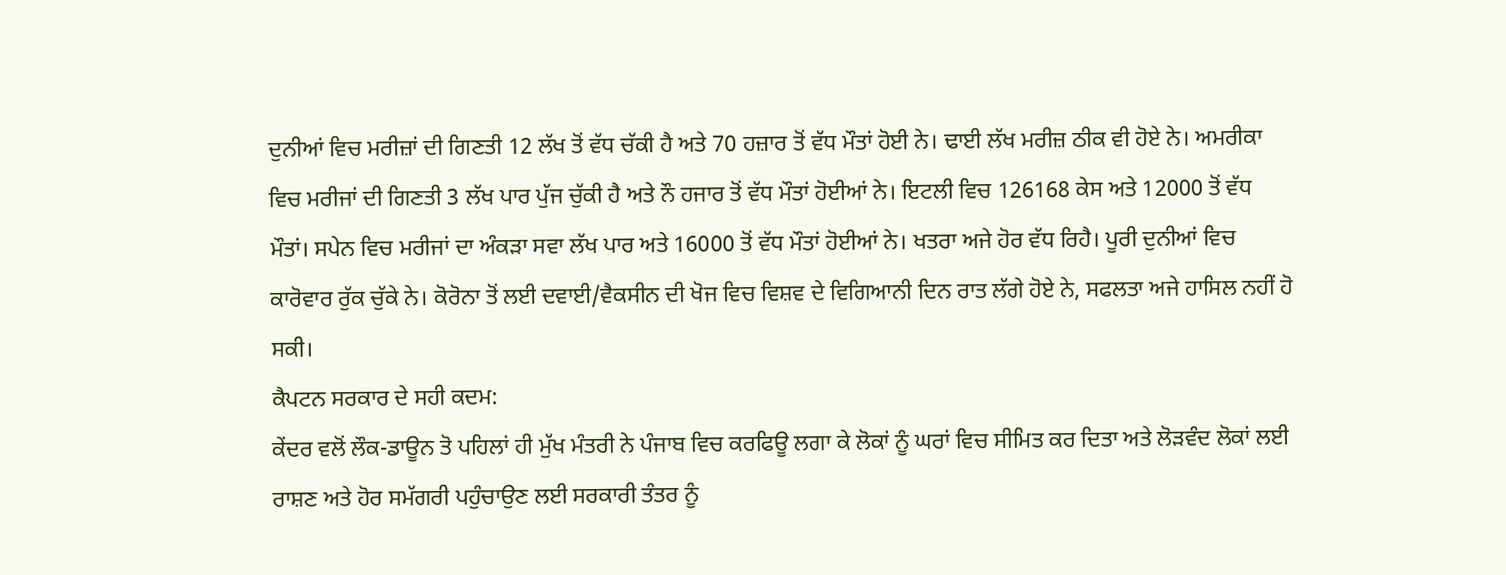ਦੁਨੀਆਂ ਵਿਚ ਮਰੀਜ਼ਾਂ ਦੀ ਗਿਣਤੀ 12 ਲੱਖ ਤੋਂ ਵੱਧ ਚੱਕੀ ਹੈ ਅਤੇ 70 ਹਜ਼ਾਰ ਤੋਂ ਵੱਧ ਮੌਤਾਂ ਹੋਈ ਨੇ। ਢਾਈ ਲੱਖ ਮਰੀਜ਼ ਠੀਕ ਵੀ ਹੋਏ ਨੇ। ਅਮਰੀਕਾ ਵਿਚ ਮਰੀਜਾਂ ਦੀ ਗਿਣਤੀ 3 ਲੱਖ ਪਾਰ ਪੁੱਜ ਚੁੱਕੀ ਹੈ ਅਤੇ ਨੌ ਹਜਾਰ ਤੋਂ ਵੱਧ ਮੌਤਾਂ ਹੋਈਆਂ ਨੇ। ਇਟਲੀ ਵਿਚ 126168 ਕੇਸ ਅਤੇ 12000 ਤੋਂ ਵੱਧ ਮੌਤਾਂ। ਸਪੇਨ ਵਿਚ ਮਰੀਜਾਂ ਦਾ ਅੰਕੜਾ ਸਵਾ ਲੱਖ ਪਾਰ ਅਤੇ 16000 ਤੋਂ ਵੱਧ ਮੌਤਾਂ ਹੋਈਆਂ ਨੇ। ਖਤਰਾ ਅਜੇ ਹੋਰ ਵੱਧ ਰਿਹੈ। ਪੂਰੀ ਦੁਨੀਆਂ ਵਿਚ ਕਾਰੋਵਾਰ ਰੁੱਕ ਚੁੱਕੇ ਨੇ। ਕੋਰੋਨਾ ਤੋਂ ਲਈ ਦਵਾਈ/ਵੈਕਸੀਨ ਦੀ ਖੋਜ ਵਿਚ ਵਿਸ਼ਵ ਦੇ ਵਿਗਿਆਨੀ ਦਿਨ ਰਾਤ ਲੱਗੇ ਹੋਏ ਨੇ, ਸਫਲਤਾ ਅਜੇ ਹਾਸਿਲ ਨਹੀਂ ਹੋ ਸਕੀ।
ਕੈਪਟਨ ਸਰਕਾਰ ਦੇ ਸਹੀ ਕਦਮ:
ਕੇਂਦਰ ਵਲੋਂ ਲੌਕ-ਡਾਊਨ ਤੋ ਪਹਿਲਾਂ ਹੀ ਮੁੱਖ ਮੰਤਰੀ ਨੇ ਪੰਜਾਬ ਵਿਚ ਕਰਫਿਊ ਲਗਾ ਕੇ ਲੋਕਾਂ ਨੂੰ ਘਰਾਂ ਵਿਚ ਸੀਮਿਤ ਕਰ ਦਿਤਾ ਅਤੇ ਲੋੜਵੰਦ ਲੋਕਾਂ ਲਈ ਰਾਸ਼ਣ ਅਤੇ ਹੋਰ ਸਮੱਗਰੀ ਪਹੁੰਚਾਉਣ ਲਈ ਸਰਕਾਰੀ ਤੰਤਰ ਨੂੰ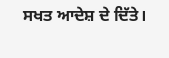ਸਖਤ ਆਦੇਸ਼ ਦੇ ਦਿੱਤੇ।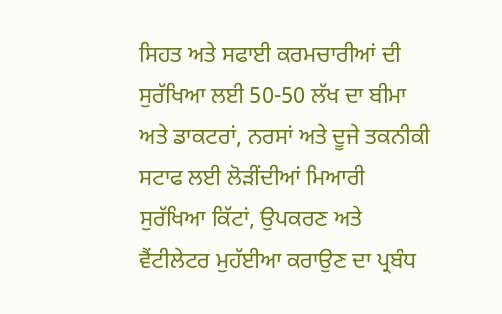ਸਿਹਤ ਅਤੇ ਸਫਾਈ ਕਰਮਚਾਰੀਆਂ ਦੀ ਸੁਰੱਖਿਆ ਲਈ 50-50 ਲੱਖ ਦਾ ਬੀਮਾ ਅਤੇ ਡਾਕਟਰਾਂ, ਨਰਸਾਂ ਅਤੇ ਦੂਜੇ ਤਕਨੀਕੀ ਸਟਾਫ ਲਈ ਲੋੜੀਂਦੀਆਂ ਮਿਆਰੀ ਸੁਰੱਖਿਆ ਕਿੱਟਾਂ, ਉਪਕਰਣ ਅਤੇ ਵੈਂਟੀਲੇਟਰ ਮੁਹੱਈਆ ਕਰਾਉਣ ਦਾ ਪ੍ਰਬੰਧ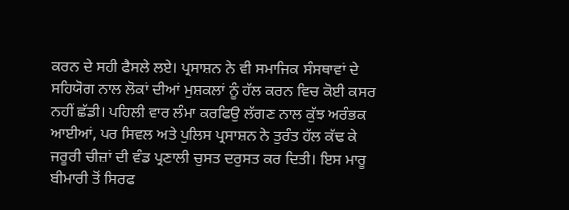ਕਰਨ ਦੇ ਸਹੀ ਫੈਸਲੇ ਲਏ। ਪ੍ਰਸਾਸ਼ਨ ਨੇ ਵੀ ਸਮਾਜਿਕ ਸੰਸਥਾਵਾਂ ਦੇ ਸਹਿਯੋਗ ਨਾਲ ਲੋਕਾਂ ਦੀਆਂ ਮੁਸ਼ਕਲਾਂ ਨੂੰ ਹੱਲ ਕਰਨ ਵਿਚ ਕੋਈ ਕਸਰ ਨਹੀਂ ਛੱਡੀ। ਪਹਿਲੀ ਵਾਰ ਲੰਮਾ ਕਰਫਿਉ ਲੱਗਣ ਨਾਲ ਕੁੱਝ ਅਰੰਭਕ ਆਈਆਂ, ਪਰ ਸਿਵਲ ਅਤੇ ਪੁਲਿਸ ਪ੍ਰਸਾਸ਼ਨ ਨੇ ਤੁਰੰਤ ਹੱਲ ਕੱਢ ਕੇ ਜਰੂਰੀ ਚੀਜ਼ਾਂ ਦੀ ਵੰਡ ਪ੍ਰਣਾਲੀ ਚੁਸਤ ਦਰੁਸਤ ਕਰ ਦਿਤੀ। ਇਸ ਮਾਰੂ ਬੀਮਾਰੀ ਤੋਂ ਸਿਰਫ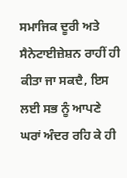ਸਮਾਜਿਕ ਦੂਰੀ ਅਤੇ ਸੈਨੇਟਾਈਜ਼ੇਸ਼ਨ ਰਾਹੀਂ ਹੀ ਕੀਤਾ ਜਾ ਸਕਦੈ, ਇਸ ਲਈ ਸਭ ਨੂੰ ਆਪਣੇ ਘਰਾਂ ਅੰਦਰ ਰਹਿ ਕੇ ਹੀ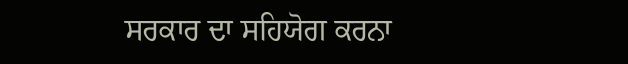ਸਰਕਾਰ ਦਾ ਸਹਿਯੋਗ ਕਰਨਾ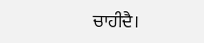ਚਾਹੀਦੈ।